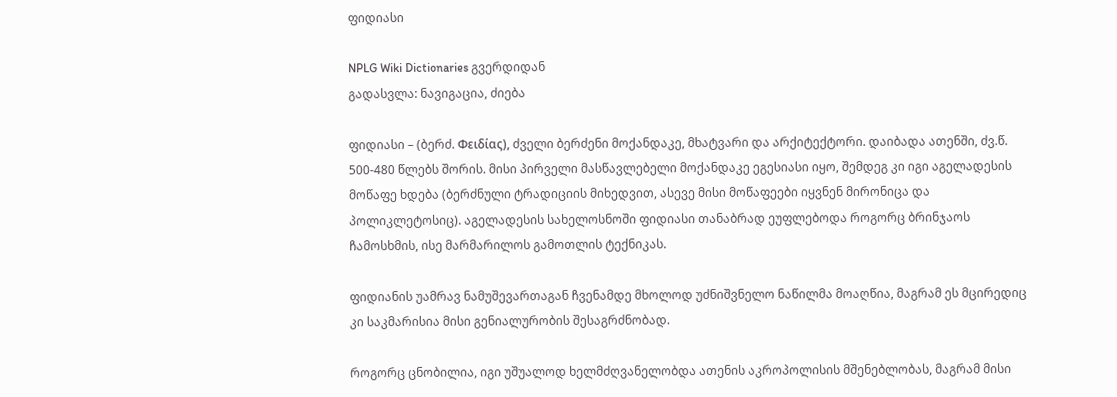ფიდიასი

NPLG Wiki Dictionaries გვერდიდან
გადასვლა: ნავიგაცია, ძიება

ფიდიასი – (ბერძ. Φειδίας), ძველი ბერძენი მოქანდაკე, მხატვარი და არქიტექტორი. დაიბადა ათენში, ძვ.წ. 500-480 წლებს შორის. მისი პირველი მასწავლებელი მოქანდაკე ეგესიასი იყო, შემდეგ კი იგი აგელადესის მოწაფე ხდება (ბერძნული ტრადიციის მიხედვით, ასევე მისი მოწაფეები იყვნენ მირონიცა და პოლიკლეტოსიც). აგელადესის სახელოსნოში ფიდიასი თანაბრად ეუფლებოდა როგორც ბრინჯაოს ჩამოსხმის, ისე მარმარილოს გამოთლის ტექნიკას.

ფიდიანის უამრავ ნამუშევართაგან ჩვენამდე მხოლოდ უძნიშვნელო ნაწილმა მოაღწია, მაგრამ ეს მცირედიც კი საკმარისია მისი გენიალურობის შესაგრძნობად.

როგორც ცნობილია, იგი უშუალოდ ხელმძღვანელობდა ათენის აკროპოლისის მშენებლობას, მაგრამ მისი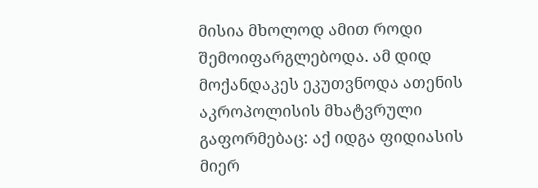მისია მხოლოდ ამით როდი შემოიფარგლებოდა. ამ დიდ მოქანდაკეს ეკუთვნოდა ათენის აკროპოლისის მხატვრული გაფორმებაც: აქ იდგა ფიდიასის მიერ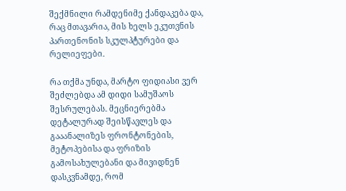შექმნილი რამდენიმე ქანდაკება და, რაც მთავარია, მის ხელს ეკუთვნის პართენონის სკულპტურები და რელიეფები.

რა თქმა უნდა, მარტო ფიდიასი ვერ შეძლებდა ამ დიდი სამუშაოს შესრულებას. მეცნიერებმა დეტალურად შეისწავლეს და გააანალიზეს ფრონტონების, მეტოპებისა და ფრიზის გამოსახულებანი და მივიდნენ დასკვნამდე, რომ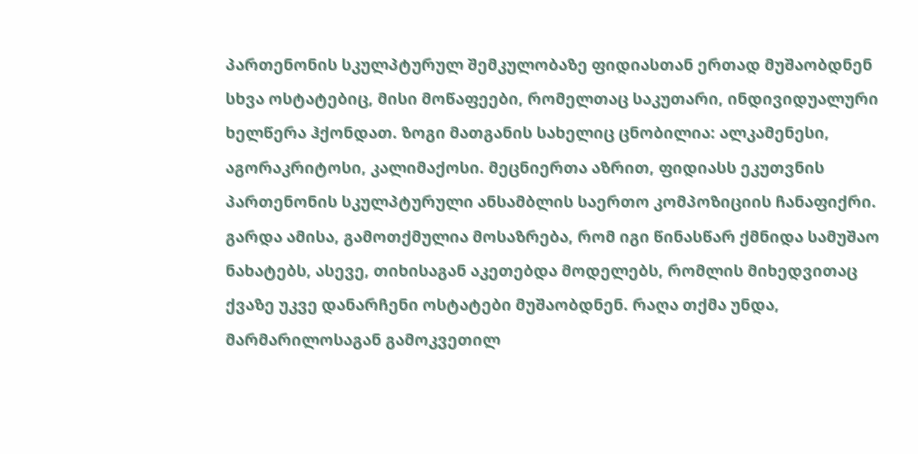პართენონის სკულპტურულ შემკულობაზე ფიდიასთან ერთად მუშაობდნენ სხვა ოსტატებიც, მისი მოწაფეები, რომელთაც საკუთარი, ინდივიდუალური ხელწერა ჰქონდათ. ზოგი მათგანის სახელიც ცნობილია: ალკამენესი, აგორაკრიტოსი, კალიმაქოსი. მეცნიერთა აზრით, ფიდიასს ეკუთვნის პართენონის სკულპტურული ანსამბლის საერთო კომპოზიციის ჩანაფიქრი. გარდა ამისა, გამოთქმულია მოსაზრება, რომ იგი წინასწარ ქმნიდა სამუშაო ნახატებს, ასევე, თიხისაგან აკეთებდა მოდელებს, რომლის მიხედვითაც ქვაზე უკვე დანარჩენი ოსტატები მუშაობდნენ. რაღა თქმა უნდა, მარმარილოსაგან გამოკვეთილ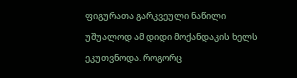ფიგურათა გარკვეული ნაწილი უშუალოდ ამ დიდი მოქანდაკის ხელს ეკუთვნოდა. როგორც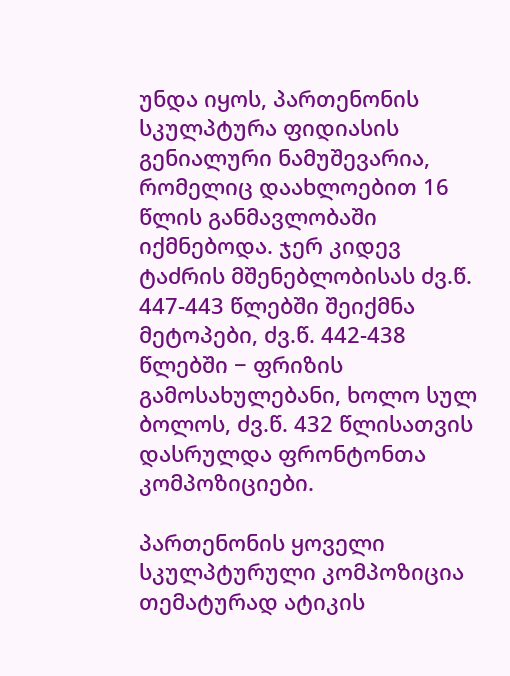უნდა იყოს, პართენონის სკულპტურა ფიდიასის გენიალური ნამუშევარია, რომელიც დაახლოებით 16 წლის განმავლობაში იქმნებოდა. ჯერ კიდევ ტაძრის მშენებლობისას ძვ.წ. 447-443 წლებში შეიქმნა მეტოპები, ძვ.წ. 442-438 წლებში − ფრიზის გამოსახულებანი, ხოლო სულ ბოლოს, ძვ.წ. 432 წლისათვის დასრულდა ფრონტონთა კომპოზიციები.

პართენონის ყოველი სკულპტურული კომპოზიცია თემატურად ატიკის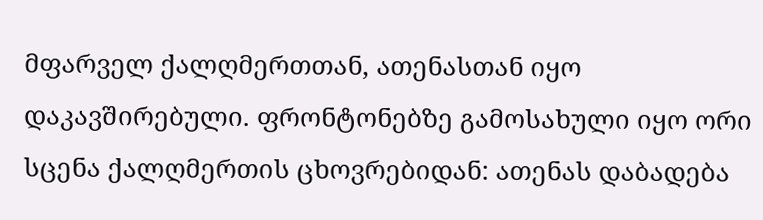მფარველ ქალღმერთთან, ათენასთან იყო დაკავშირებული. ფრონტონებზე გამოსახული იყო ორი სცენა ქალღმერთის ცხოვრებიდან: ათენას დაბადება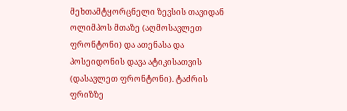მეხთამტყორცნელი ზევსის თავიდან ოლიმპოს მთაზე (აღმოსავლეთ ფრონტონი) და ათენასა და პოსეიდონის დავა ატიკისათვის (დასავლეთ ფრონტონი). ტაძრის ფრიზზე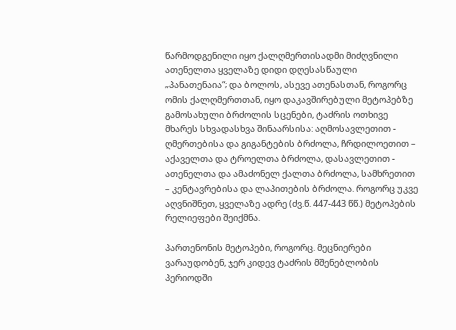წარმოდგენილი იყო ქალღმერთისადმი მიძღვნილი ათენელთა ყველაზე დიდი დღესასწაული „პანათენაია“; და ბოლოს, ასევე ათენასთან, როგორც ომის ქალღმერთთან, იყო დაკავშირებული მეტოპებზე გამოსახული ბრძოლის სცენები, ტაძრის ოთხივე მხარეს სხვადასხვა შინაარსისა: აღმოსავლეთით - ღმერთებისა და გიგანტების ბრძოლა, ჩრდილოეთით – აქაველთა და ტროელთა ბრძოლა, დასავლეთით - ათენელთა და ამაძონელ ქალთა ბრძოლა, სამხრეთით – კენტავრებისა და ლაპითების ბრძოლა. როგორც უკვე აღვნიშნეთ, ყველაზე ადრე (ძვ.წ. 447-443 წწ.) მეტოპების რელიეფები შეიქმნა.

პართენონის მეტოპები, როგორც. მეცნიერები ვარაუდობენ, ჯერ კიდევ ტაძრის მშენებლობის პერიოდში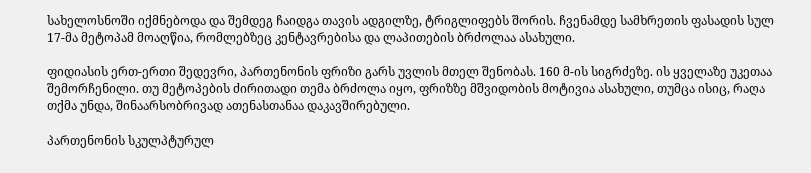სახელოსნოში იქმნებოდა და შემდეგ ჩაიდგა თავის ადგილზე, ტრიგლიფებს შორის. ჩვენამდე სამხრეთის ფასადის სულ 17-მა მეტოპამ მოაღწია, რომლებზეც კენტავრებისა და ლაპითების ბრძოლაა ასახული.

ფიდიასის ერთ-ერთი შედევრი, პართენონის ფრიზი გარს უვლის მთელ შენობას. 160 მ-ის სიგრძეზე. ის ყველაზე უკეთაა შემორჩენილი. თუ მეტოპების ძირითადი თემა ბრძოლა იყო, ფრიზზე მშვიდობის მოტივია ასახული, თუმცა ისიც, რაღა თქმა უნდა, შინაარსობრივად ათენასთანაა დაკავშირებული.

პართენონის სკულპტურულ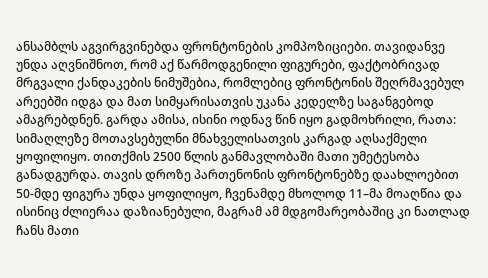ანსამბლს აგვირგვინებდა ფრონტონების კომპოზიციები. თავიდანვე უნდა აღვნიშნოთ, რომ აქ წარმოდგენილი ფიგურები, ფაქტობრივად მრგვალი ქანდაკების ნიმუშებია, რომლებიც ფრონტონის შეღრმავებულ არეებში იდგა და მათ სიმყარისათვის უკანა კედელზე საგანგებოდ ამაგრებდნენ. გარდა ამისა, ისინი ოდნავ წინ იყო გადმოხრილი, რათა: სიმაღლეზე მოთავსებულნი მნახველისათვის კარგად აღსაქმელი ყოფილიყო. თითქმის 2500 წლის განმავლობაში მათი უმეტესობა განადგურდა. თავის დროზე პართენონის ფრონტონებზე დაახლოებით 50-მდე ფიგურა უნდა ყოფილიყო, ჩვენამდე მხოლოდ 11–მა მოაღწია და ისინიც ძლიერაა დაზიანებული, მაგრამ ამ მდგომარეობაშიც კი ნათლად ჩანს მათი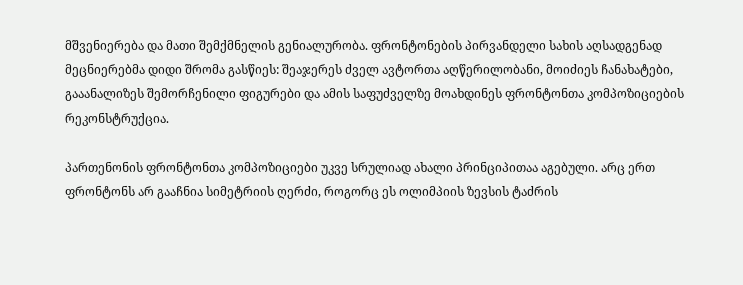მშვენიერება და მათი შემქმნელის გენიალურობა. ფრონტონების პირვანდელი სახის აღსადგენად მეცნიერებმა დიდი შრომა გასწიეს: შეაჯერეს ძველ ავტორთა აღწერილობანი, მოიძიეს ჩანახატები, გააანალიზეს შემორჩენილი ფიგურები და ამის საფუძველზე მოახდინეს ფრონტონთა კომპოზიციების რეკონსტრუქცია.

პართენონის ფრონტონთა კომპოზიციები უკვე სრულიად ახალი პრინციპითაა აგებული. არც ერთ ფრონტონს არ გააჩნია სიმეტრიის ღერძი, როგორც ეს ოლიმპიის ზევსის ტაძრის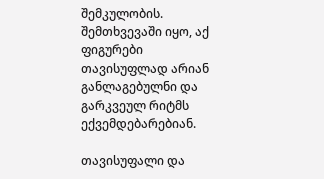შემკულობის. შემთხვევაში იყო, აქ ფიგურები თავისუფლად არიან განლაგებულნი და გარკვეულ რიტმს ექვემდებარებიან.

თავისუფალი და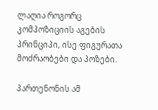ლაღია როგორც კომპოზიციის აგების პრინციპი, ისე ფიგურათა მოძრაობები და პოზები.

პართენონის ამ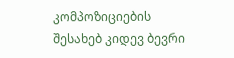კომპოზიციების შესახებ კიდევ ბევრი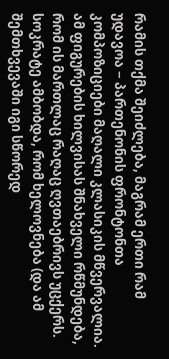რამის თქმა შეიძლება, მაგრამ ერთი რამ უდავოა − პართენონის ფრონტონთა კომპოზიციები მაღალი კლასიკის მწვერვალია. ამ ფიგურების ხილვისას შნახველი რწმუნდება, რომ ის მართლაც რაღაც ღვთაებრივს უცქერს. სოკრატე ამბობდა, რომ ხელოვნება (და ამ შემთხვევაში იგი სწორედ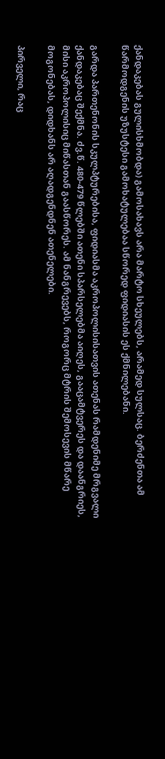ქანდაკებას გულისხმობდა) გამოსახავს არა მარტო სხეულებს, არამედ სულსაც. ბერძენთა ამ წარმოდგენის უზუსტესი გამოხატულებაა სწორედ ფიდიასის ეს ქმნილებანი.

გარდა პართენონის სკულპტურებისა, ფიდიასმა აკროპოლისისათვის ათენას რამდენიმე მრგვალი ქანდაკებაც შექმნა. ძვ.წ. 480-479 წლებში ათენი სპარსელებმა აიღეს, გააცამტვერეს და დაანგრიეს, მისი აკროპოლისიც მიწასთან გაასწორეს. ამ ნანგრევებს, როგორც მტრის შემოსევის მწარე მოგონებას, დიდხანს არ აღადგენდნენ ათენელები.

პირველი, რაც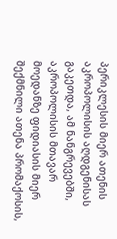პერიკლესის მიერ ათენის აკროპოლისის აღდგენისას გაკეთდა, ამ ნანგრევებში, აკროპოლისის მთავარ მოედანზე ფიდიასის მიერ შექმნილი ათენა პრომაქოსის,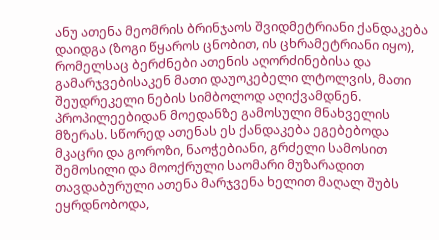ანუ ათენა მეომრის ბრინჯაოს შვიდმეტრიანი ქანდაკება დაიდგა (ზოგი წყაროს ცნობით, ის ცხრამეტრიანი იყო), რომელსაც ბერძნები ათენის აღორძინებისა და გამარჯვებისაკენ მათი დაუოკებელი ლტოლვის, მათი შეუდრეკელი ნების სიმბოლოდ აღიქვამდნენ. პროპილეებიდან მოედანზე გამოსული მნახველის მზერას. სწორედ ათენას ეს ქანდაკება ეგებებოდა მკაცრი და გოროზი, ნაოჭებიანი, გრძელი სამოსით შემოსილი და მოოქრული საომარი მუზარადით თავდაბურული ათენა მარჯვენა ხელით მაღალ შუბს ეყრდნობოდა,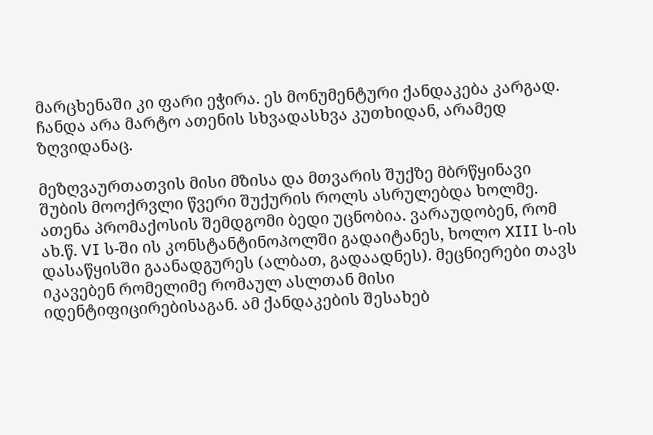მარცხენაში კი ფარი ეჭირა. ეს მონუმენტური ქანდაკება კარგად. ჩანდა არა მარტო ათენის სხვადასხვა კუთხიდან, არამედ ზღვიდანაც.

მეზღვაურთათვის მისი მზისა და მთვარის შუქზე მბრწყინავი შუბის მოოქრვლი წვერი შუქურის როლს ასრულებდა ხოლმე. ათენა პრომაქოსის შემდგომი ბედი უცნობია. ვარაუდობენ, რომ ახ.წ. VI ს-ში ის კონსტანტინოპოლში გადაიტანეს, ხოლო XIII ს-ის დასაწყისში გაანადგურეს (ალბათ, გადაადნეს). მეცნიერები თავს იკავებენ რომელიმე რომაულ ასლთან მისი იდენტიფიცირებისაგან. ამ ქანდაკების შესახებ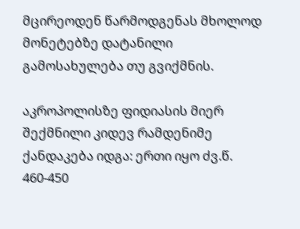მცირეოდენ წარმოდგენას მხოლოდ მონეტებზე დატანილი გამოსახულება თუ გვიქმნის.

აკროპოლისზე ფიდიასის მიერ შექმნილი კიდევ რამდენიმე ქანდაკება იდგა: ერთი იყო ძვ.წ. 460-450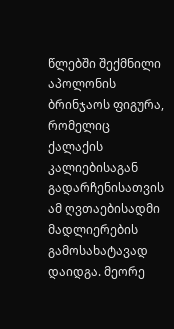წლებში შექმნილი აპოლონის ბრინჯაოს ფიგურა, რომელიც ქალაქის კალიებისაგან გადარჩენისათვის ამ ღვთაებისადმი მადლიერების გამოსახატავად დაიდგა. მეორე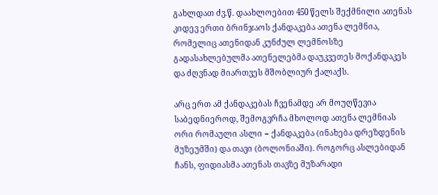გახლდათ ძვ.წ. დაახლოებით 450 წელს შექმნილი ათენას კიდევ ერთი ბრინჯაოს ქანდაკება ათენა ლემნია, რომელიც ათენიდან კუნძულ ლემნოსზე გადასახლებულმა ათენელებმა დაუკვეთეს მოქანდაკეს და ძღვნად მიართვეს მშობლიურ ქალაქს.

არც ერთ ამ ქანდაკებას ჩვენამდე არ მოუღწევია საბედნიეროდ, შემოგვრჩა მხოლოდ ათენა ლემნიას ორი რომაული ასლი − ქანდაკება (ინახება დრეზდენის მუზეუმში) და თავი (ბოლონიაში). როგორც ასლებიდან ჩანს, ფიდიასმა ათენას თავზე მუზარადი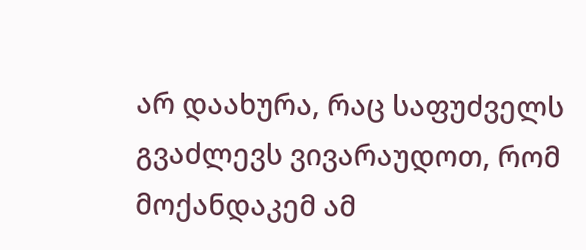არ დაახურა, რაც საფუძველს გვაძლევს ვივარაუდოთ, რომ მოქანდაკემ ამ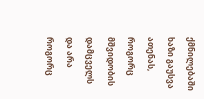ქმნილებაში ხაზი გაუსვა ათენას, როგორც მშვიდობის დამცველს და არა როგორც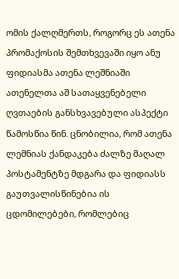ომის ქალღმერთს, როგორც ეს ათენა პრომაქოსის შემთხვევაში იყო ანუ ფიდიასმა ათენა ლეშნიაში ათენელთა აშ სათაყვენებელი ღვთაების განსხვავებული ასპექტი წამოსწია წინ. ცნობილია, რომ ათენა ლემნიას ქანდაკება ძალზე მაღალ პოსტამენტზე მდგარა და ფიდიასს გაუთვალისწინებია ის ცდომილებები, რომლებიც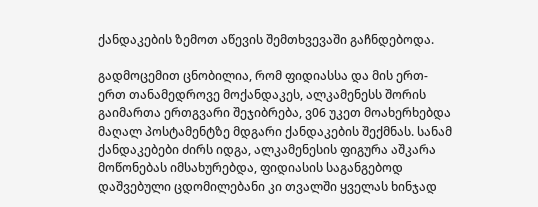ქანდაკების ზემოთ აწევის შემთხვევაში გაჩნდებოდა.

გადმოცემით ცნობილია, რომ ფიდიასსა და მის ერთ-ერთ თანამედროვე მოქანდაკეს, ალკამენესს შორის გაიმართა ერთგვარი შეჯიბრება, ვ06 უკეთ მოახერხებდა მაღალ პოსტამენტზე მდგარი ქანდაკების შექმნას. სანამ ქანდაკებები ძირს იდგა, ალკამენესის ფიგურა აშკარა მოწონებას იმსახურებდა, ფიდიასის საგანგებოდ დაშვებული ცდომილებანი კი თვალში ყველას ხინჯად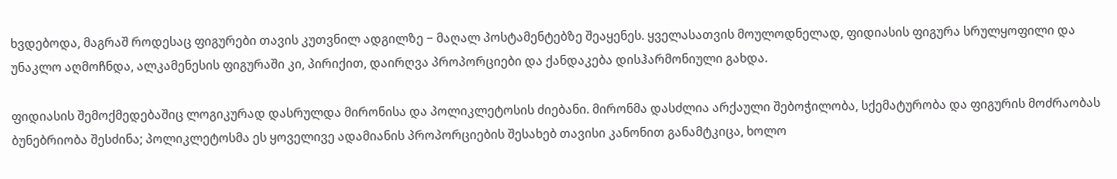ხვდებოდა, მაგრაშ როდესაც ფიგურები თავის კუთვნილ ადგილზე − მაღალ პოსტამენტებზე შეაყენეს. ყველასათვის მოულოდნელად, ფიდიასის ფიგურა სრულყოფილი და უნაკლო აღმოჩნდა, ალკამენესის ფიგურაში კი, პირიქით, დაირღვა პროპორციები და ქანდაკება დისჰარმონიული გახდა.

ფიდიასის შემოქმედებაშიც ლოგიკურად დასრულდა მირონისა და პოლიკლეტოსის ძიებანი. მირონმა დასძლია არქაული შებოჭილობა, სქემატურობა და ფიგურის მოძრაობას ბუნებრიობა შესძინა; პოლიკლეტოსმა ეს ყოველივე ადამიანის პროპორციების შესახებ თავისი კანონით განამტკიცა, ხოლო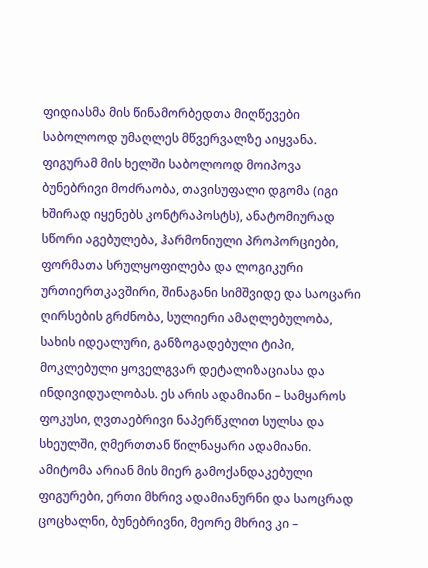ფიდიასმა მის წინამორბედთა მიღწევები საბოლოოდ უმაღლეს მწვერვალზე აიყვანა. ფიგურამ მის ხელში საბოლოოდ მოიპოვა ბუნებრივი მოძრაობა, თავისუფალი დგომა (იგი ხშირად იყენებს კონტრაპოსტს), ანატომიურად სწორი აგებულება, ჰარმონიული პროპორციები, ფორმათა სრულყოფილება და ლოგიკური ურთიერთკავშირი, შინაგანი სიმშვიდე და საოცარი ღირსების გრძნობა, სულიერი ამაღლებულობა, სახის იდეალური, განზოგადებული ტიპი, მოკლებული ყოველგვარ დეტალიზაციასა და ინდივიდუალობას. ეს არის ადამიანი – სამყაროს ფოკუსი, ღვთაებრივი ნაპერწკლით სულსა და სხეულში, ღმერთთან წილნაყარი ადამიანი. ამიტომა არიან მის მიერ გამოქანდაკებული ფიგურები, ერთი მხრივ ადამიანურნი და საოცრად ცოცხალნი, ბუნებრივნი, მეორე მხრივ კი –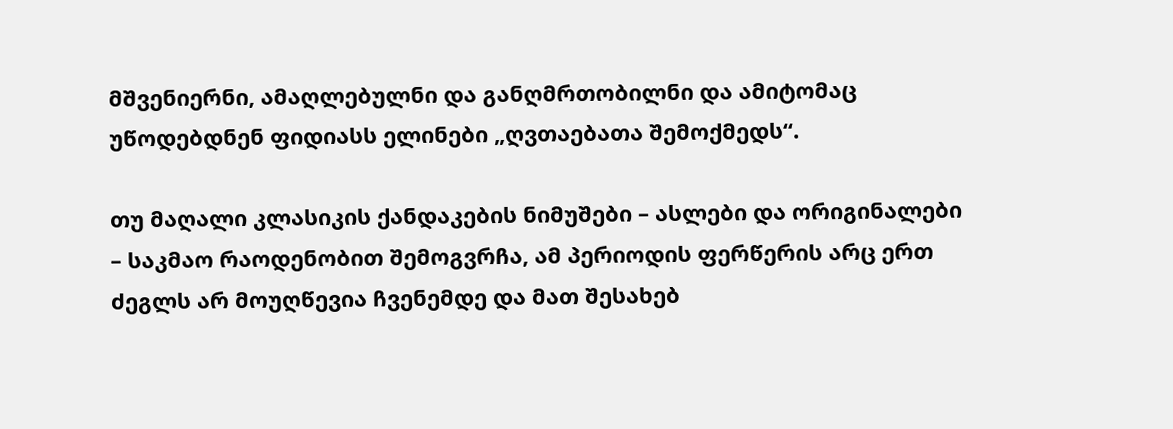მშვენიერნი, ამაღლებულნი და განღმრთობილნი და ამიტომაც უწოდებდნენ ფიდიასს ელინები „ღვთაებათა შემოქმედს“.

თუ მაღალი კლასიკის ქანდაკების ნიმუშები – ასლები და ორიგინალები – საკმაო რაოდენობით შემოგვრჩა, ამ პერიოდის ფერწერის არც ერთ ძეგლს არ მოუღწევია ჩვენემდე და მათ შესახებ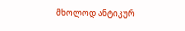მხოლოდ ანტიკურ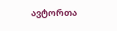ავტორთა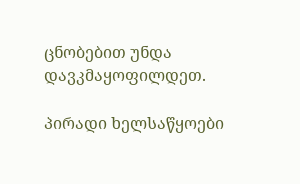ცნობებით უნდა დავკმაყოფილდეთ.

პირადი ხელსაწყოები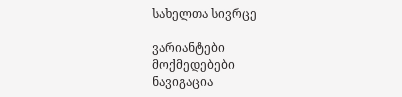სახელთა სივრცე

ვარიანტები
მოქმედებები
ნავიგაცია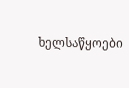ხელსაწყოები